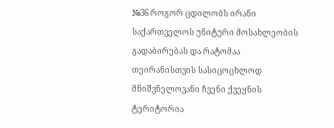№36 როგორ ცდილობს ირანი საქართველოს უნიტური მოსახლეობის გადაბირებას და რატომაა თეირანისთვის სასიცოცხლოდ მნიშვნელოვანი ჩვენი ქვეყნის ტერიტორია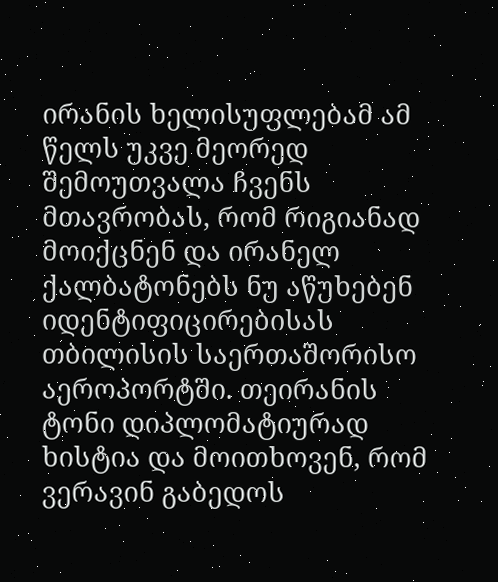ირანის ხელისუფლებამ ამ წელს უკვე მეორედ შემოუთვალა ჩვენს მთავრობას, რომ რიგიანად მოიქცნენ და ირანელ ქალბატონებს ნუ აწუხებენ იდენტიფიცირებისას თბილისის საერთაშორისო აეროპორტში. თეირანის ტონი დიპლომატიურად ხისტია და მოითხოვენ, რომ ვერავინ გაბედოს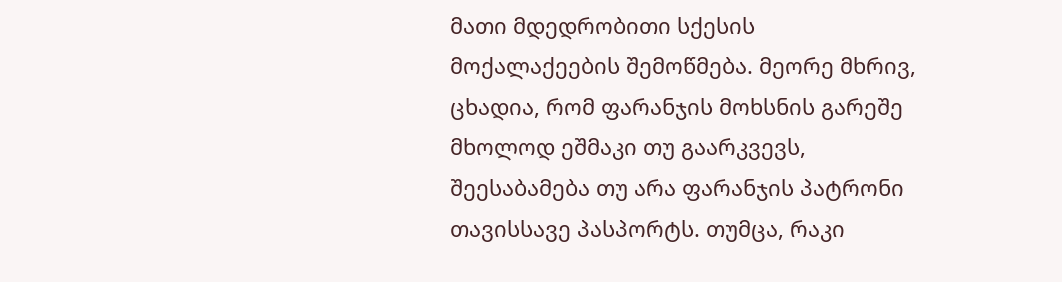მათი მდედრობითი სქესის მოქალაქეების შემოწმება. მეორე მხრივ, ცხადია, რომ ფარანჯის მოხსნის გარეშე მხოლოდ ეშმაკი თუ გაარკვევს, შეესაბამება თუ არა ფარანჯის პატრონი თავისსავე პასპორტს. თუმცა, რაკი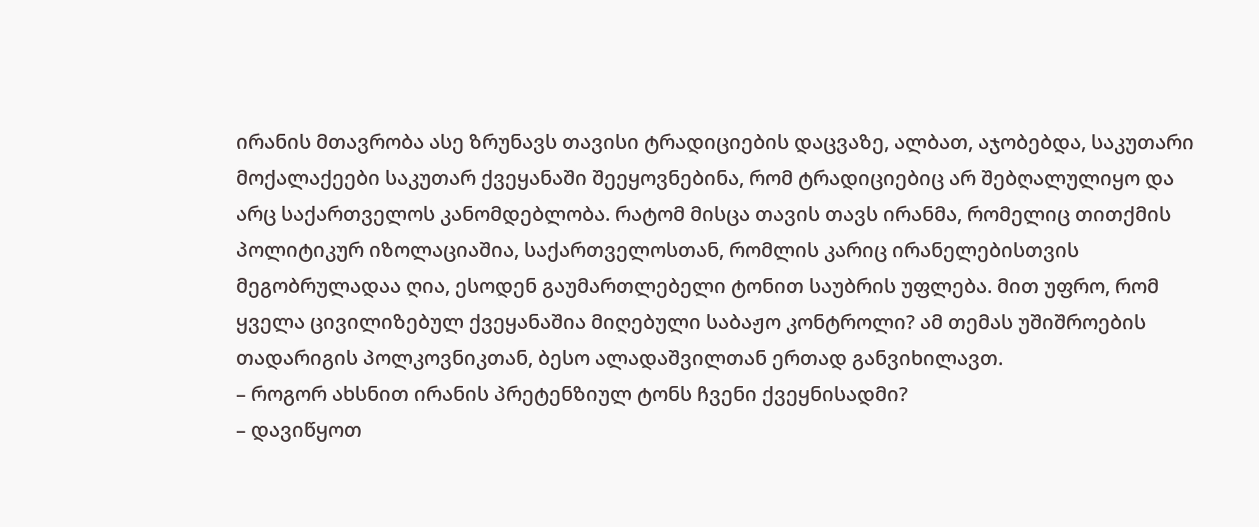ირანის მთავრობა ასე ზრუნავს თავისი ტრადიციების დაცვაზე, ალბათ, აჯობებდა, საკუთარი მოქალაქეები საკუთარ ქვეყანაში შეეყოვნებინა, რომ ტრადიციებიც არ შებღალულიყო და არც საქართველოს კანომდებლობა. რატომ მისცა თავის თავს ირანმა, რომელიც თითქმის პოლიტიკურ იზოლაციაშია, საქართველოსთან, რომლის კარიც ირანელებისთვის მეგობრულადაა ღია, ესოდენ გაუმართლებელი ტონით საუბრის უფლება. მით უფრო, რომ ყველა ცივილიზებულ ქვეყანაშია მიღებული საბაჟო კონტროლი? ამ თემას უშიშროების თადარიგის პოლკოვნიკთან, ბესო ალადაშვილთან ერთად განვიხილავთ.
– როგორ ახსნით ირანის პრეტენზიულ ტონს ჩვენი ქვეყნისადმი?
– დავიწყოთ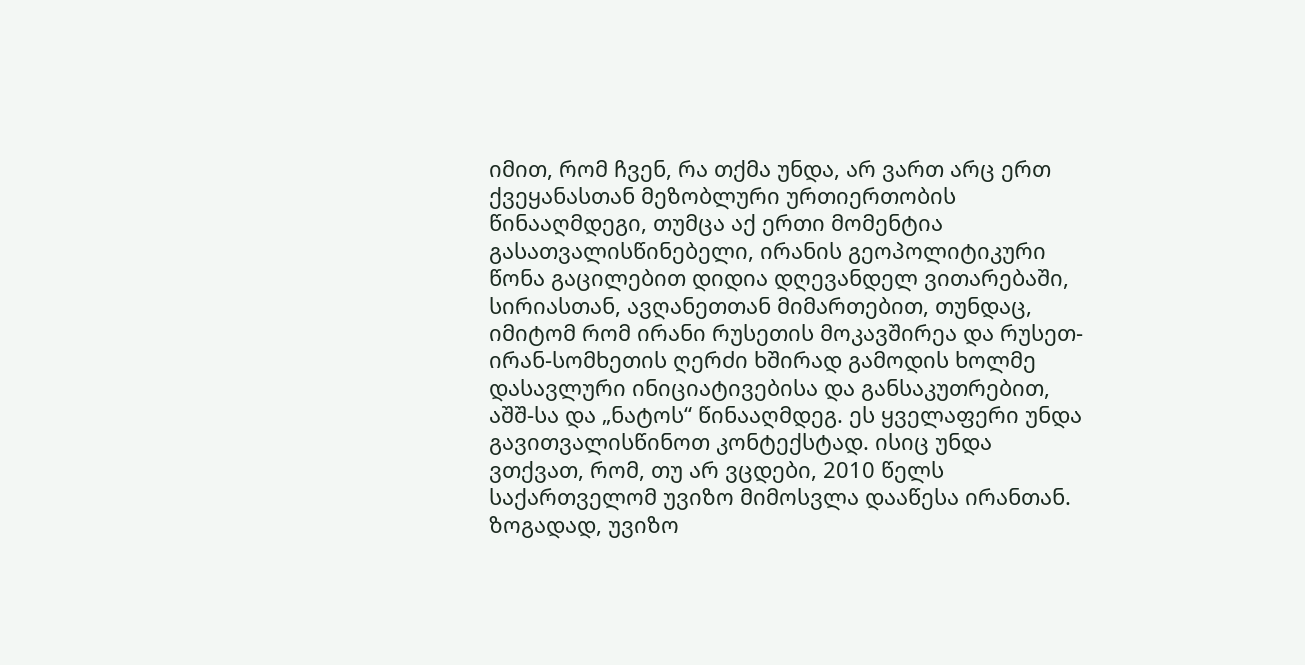იმით, რომ ჩვენ, რა თქმა უნდა, არ ვართ არც ერთ ქვეყანასთან მეზობლური ურთიერთობის წინააღმდეგი, თუმცა აქ ერთი მომენტია გასათვალისწინებელი, ირანის გეოპოლიტიკური წონა გაცილებით დიდია დღევანდელ ვითარებაში, სირიასთან, ავღანეთთან მიმართებით, თუნდაც, იმიტომ რომ ირანი რუსეთის მოკავშირეა და რუსეთ-ირან-სომხეთის ღერძი ხშირად გამოდის ხოლმე დასავლური ინიციატივებისა და განსაკუთრებით, აშშ-სა და „ნატოს“ წინააღმდეგ. ეს ყველაფერი უნდა გავითვალისწინოთ კონტექსტად. ისიც უნდა ვთქვათ, რომ, თუ არ ვცდები, 2010 წელს საქართველომ უვიზო მიმოსვლა დააწესა ირანთან. ზოგადად, უვიზო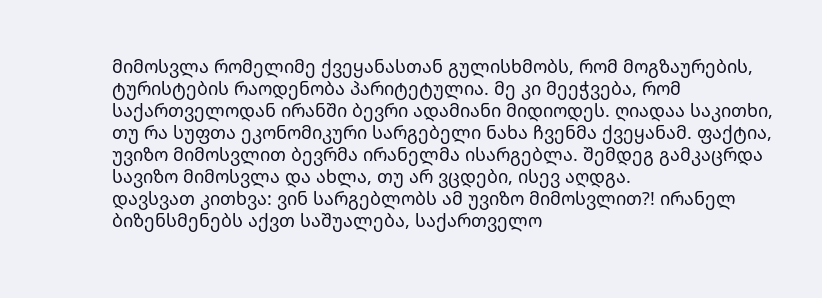მიმოსვლა რომელიმე ქვეყანასთან გულისხმობს, რომ მოგზაურების, ტურისტების რაოდენობა პარიტეტულია. მე კი მეეჭვება, რომ საქართველოდან ირანში ბევრი ადამიანი მიდიოდეს. ღიადაა საკითხი, თუ რა სუფთა ეკონომიკური სარგებელი ნახა ჩვენმა ქვეყანამ. ფაქტია, უვიზო მიმოსვლით ბევრმა ირანელმა ისარგებლა. შემდეგ გამკაცრდა სავიზო მიმოსვლა და ახლა, თუ არ ვცდები, ისევ აღდგა.
დავსვათ კითხვა: ვინ სარგებლობს ამ უვიზო მიმოსვლით?! ირანელ ბიზენსმენებს აქვთ საშუალება, საქართველო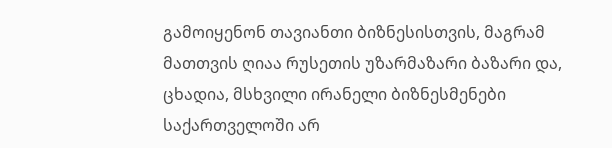გამოიყენონ თავიანთი ბიზნესისთვის, მაგრამ მათთვის ღიაა რუსეთის უზარმაზარი ბაზარი და, ცხადია, მსხვილი ირანელი ბიზნესმენები საქართველოში არ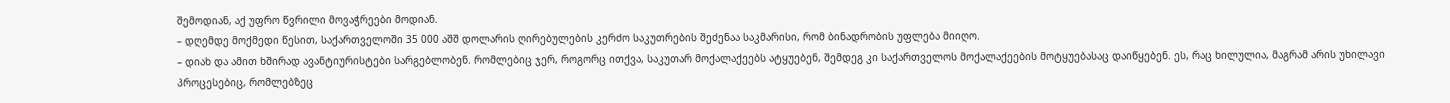შემოდიან, აქ უფრო წვრილი მოვაჭრეები მოდიან.
– დღემდე მოქმედი წესით, საქართველოში 35 000 აშშ დოლარის ღირებულების კერძო საკუთრების შეძენაა საკმარისი, რომ ბინადრობის უფლება მიიღო.
– დიახ და ამით ხშირად ავანტიურისტები სარგებლობენ. რომლებიც ჯერ, როგორც ითქვა, საკუთარ მოქალაქეებს ატყუებენ, შემდეგ კი საქართველოს მოქალაქეების მოტყუებასაც დაიწყებენ. ეს, რაც ხილულია, მაგრამ არის უხილავი პროცესებიც, რომლებზეც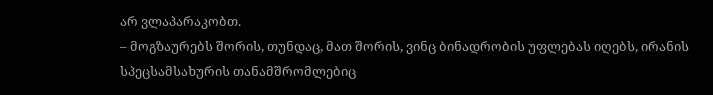არ ვლაპარაკობთ.
– მოგზაურებს შორის, თუნდაც, მათ შორის, ვინც ბინადრობის უფლებას იღებს, ირანის სპეცსამსახურის თანამშრომლებიც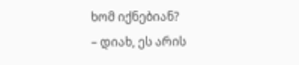ხომ იქნებიან?
– დიახ, ეს არის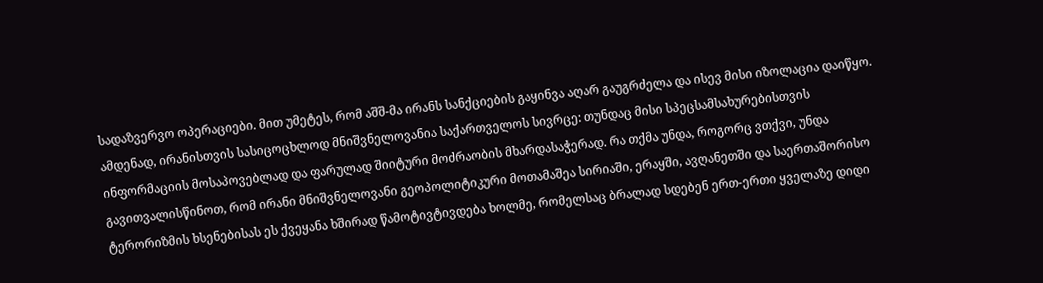სადაზვერვო ოპერაციები. მით უმეტეს, რომ აშშ-მა ირანს სანქციების გაყინვა აღარ გაუგრძელა და ისევ მისი იზოლაცია დაიწყო. ამდენად, ირანისთვის სასიცოცხლოდ მნიშვნელოვანია საქართველოს სივრცე: თუნდაც მისი სპეცსამსახურებისთვის ინფორმაციის მოსაპოვებლად და ფარულად შიიტური მოძრაობის მხარდასაჭერად. რა თქმა უნდა, როგორც ვთქვი, უნდა გავითვალისწინოთ, რომ ირანი მნიშვნელოვანი გეოპოლიტიკური მოთამაშეა სირიაში, ერაყში, ავღანეთში და საერთაშორისო ტერორიზმის ხსენებისას ეს ქვეყანა ხშირად წამოტივტივდება ხოლმე, რომელსაც ბრალად სდებენ ერთ-ერთი ყველაზე დიდი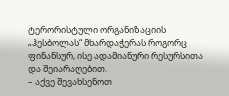ტერორისტული ორგანიზაციის „ჰესბოლას“ მხარდაჭერას როგორც ფინანსურ, ისე ადამიანური რესურსითა და შეიარაღებით.
– აქვე შევახსენოთ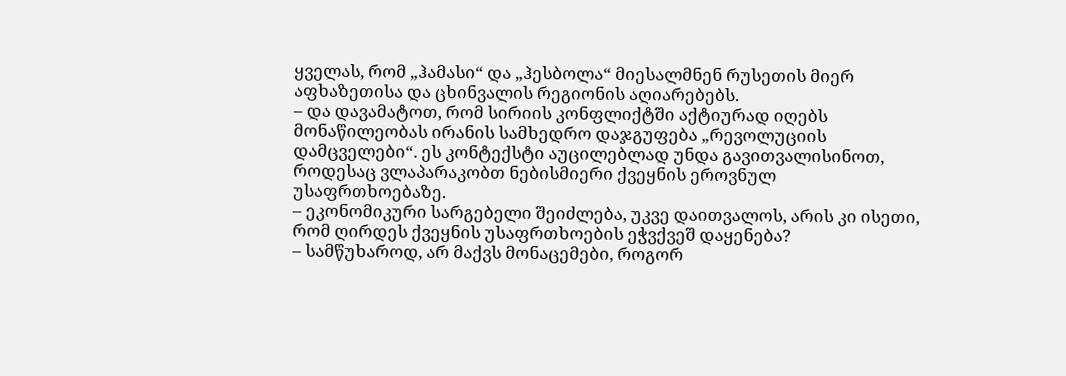ყველას, რომ „ჰამასი“ და „ჰესბოლა“ მიესალმნენ რუსეთის მიერ აფხაზეთისა და ცხინვალის რეგიონის აღიარებებს.
– და დავამატოთ, რომ სირიის კონფლიქტში აქტიურად იღებს მონაწილეობას ირანის სამხედრო დაჯგუფება „რევოლუციის დამცველები“. ეს კონტექსტი აუცილებლად უნდა გავითვალისინოთ, როდესაც ვლაპარაკობთ ნებისმიერი ქვეყნის ეროვნულ უსაფრთხოებაზე.
– ეკონომიკური სარგებელი შეიძლება, უკვე დაითვალოს, არის კი ისეთი, რომ ღირდეს ქვეყნის უსაფრთხოების ეჭვქვეშ დაყენება?
– სამწუხაროდ, არ მაქვს მონაცემები, როგორ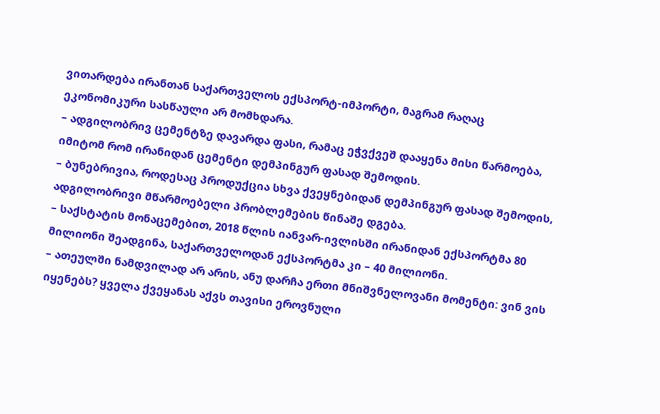ვითარდება ირანთან საქართველოს ექსპორტ-იმპორტი, მაგრამ რაღაც ეკონომიკური სასწაული არ მომხდარა.
– ადგილობრივ ცემენტზე დავარდა ფასი, რამაც ეჭვქვეშ დააყენა მისი წარმოება, იმიტომ რომ ირანიდან ცემენტი დემპინგურ ფასად შემოდის.
– ბუნებრივია, როდესაც პროდუქცია სხვა ქვეყნებიდან დემპინგურ ფასად შემოდის, ადგილობრივი მწარმოებელი პრობლემების წინაშე დგება.
– საქსტატის მონაცემებით, 2018 წლის იანვარ-ივლისში ირანიდან ექსპორტმა 80 მილიონი შეადგინა, საქართველოდან ექსპორტმა კი – 40 მილიონი.
– ათეულში ნამდვილად არ არის, ანუ დარჩა ერთი მნიშვნელოვანი მომენტი: ვინ ვის იყენებს? ყველა ქვეყანას აქვს თავისი ეროვნული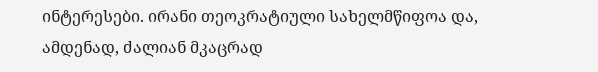ინტერესები. ირანი თეოკრატიული სახელმწიფოა და, ამდენად, ძალიან მკაცრად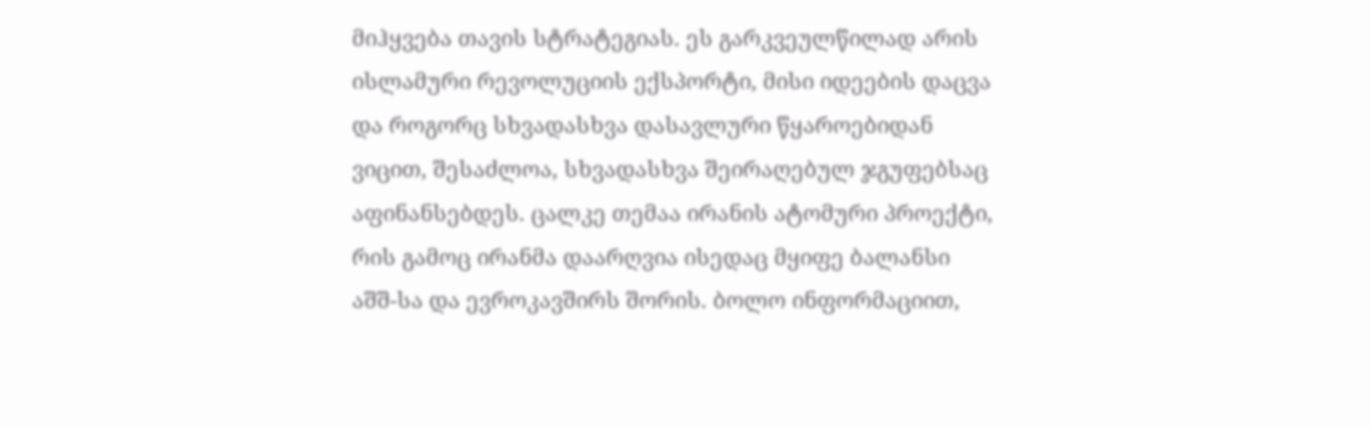მიჰყვება თავის სტრატეგიას. ეს გარკვეულწილად არის ისლამური რევოლუციის ექსპორტი, მისი იდეების დაცვა და როგორც სხვადასხვა დასავლური წყაროებიდან ვიცით, შესაძლოა, სხვადასხვა შეირაღებულ ჯგუფებსაც აფინანსებდეს. ცალკე თემაა ირანის ატომური პროექტი, რის გამოც ირანმა დაარღვია ისედაც მყიფე ბალანსი აშშ-სა და ევროკავშირს შორის. ბოლო ინფორმაციით,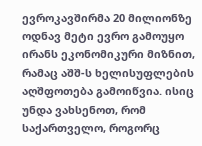ევროკავშირმა 20 მილიონზე ოდნავ მეტი ევრო გამოუყო ირანს ეკონომიკური მიზნით, რამაც აშშ-ს ხელისუფლების აღშფოთება გამოიწვია. ისიც უნდა ვახსენოთ, რომ საქართველო, როგორც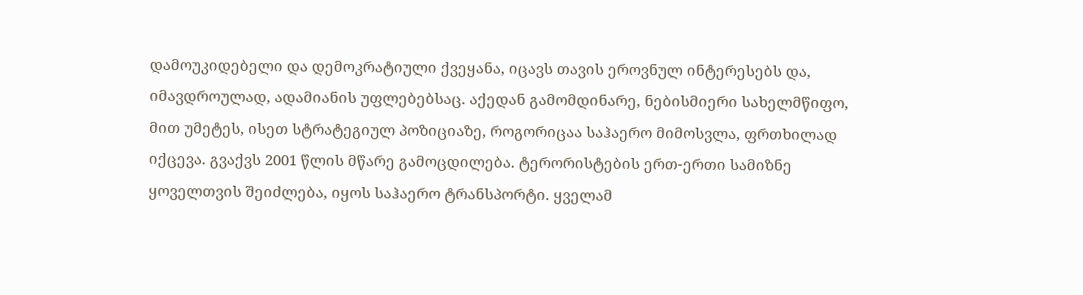დამოუკიდებელი და დემოკრატიული ქვეყანა, იცავს თავის ეროვნულ ინტერესებს და, იმავდროულად, ადამიანის უფლებებსაც. აქედან გამომდინარე, ნებისმიერი სახელმწიფო, მით უმეტეს, ისეთ სტრატეგიულ პოზიციაზე, როგორიცაა საჰაერო მიმოსვლა, ფრთხილად იქცევა. გვაქვს 2001 წლის მწარე გამოცდილება. ტერორისტების ერთ-ერთი სამიზნე ყოველთვის შეიძლება, იყოს საჰაერო ტრანსპორტი. ყველამ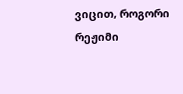ვიცით, როგორი რეჟიმი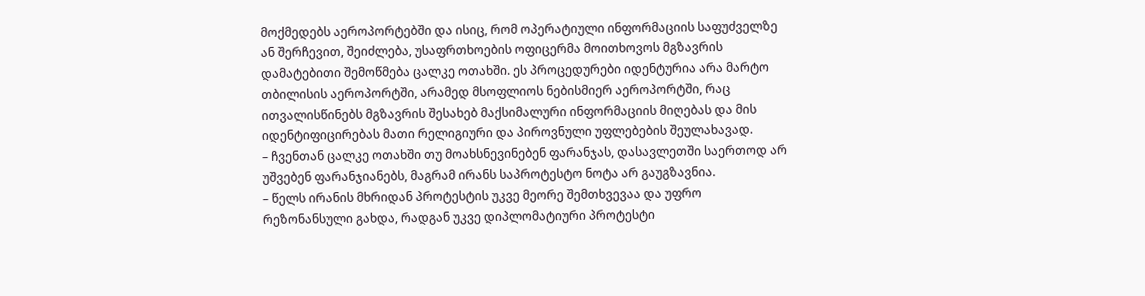მოქმედებს აეროპორტებში და ისიც, რომ ოპერატიული ინფორმაციის საფუძველზე ან შერჩევით, შეიძლება, უსაფრთხოების ოფიცერმა მოითხოვოს მგზავრის დამატებითი შემოწმება ცალკე ოთახში. ეს პროცედურები იდენტურია არა მარტო თბილისის აეროპორტში, არამედ მსოფლიოს ნებისმიერ აეროპორტში, რაც ითვალისწინებს მგზავრის შესახებ მაქსიმალური ინფორმაციის მიღებას და მის იდენტიფიცირებას მათი რელიგიური და პიროვნული უფლებების შეულახავად.
– ჩვენთან ცალკე ოთახში თუ მოახსნევინებენ ფარანჯას, დასავლეთში საერთოდ არ უშვებენ ფარანჯიანებს, მაგრამ ირანს საპროტესტო ნოტა არ გაუგზავნია.
– წელს ირანის მხრიდან პროტესტის უკვე მეორე შემთხვევაა და უფრო რეზონანსული გახდა, რადგან უკვე დიპლომატიური პროტესტი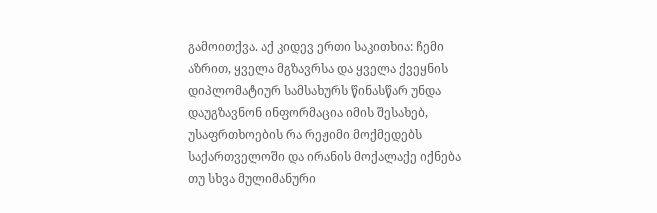გამოითქვა. აქ კიდევ ერთი საკითხია: ჩემი აზრით, ყველა მგზავრსა და ყველა ქვეყნის დიპლომატიურ სამსახურს წინასწარ უნდა დაუგზავნონ ინფორმაცია იმის შესახებ, უსაფრთხოების რა რეჟიმი მოქმედებს საქართველოში და ირანის მოქალაქე იქნება თუ სხვა მულიმანური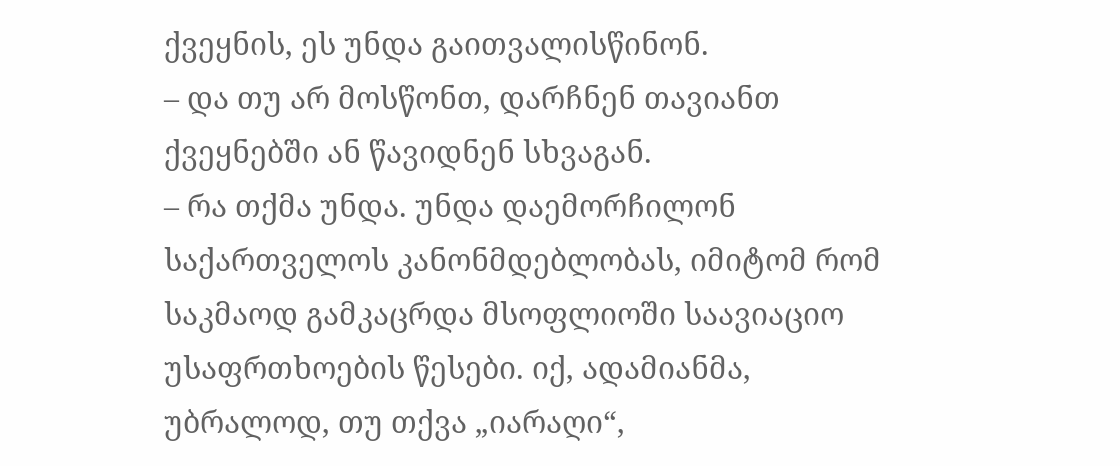ქვეყნის, ეს უნდა გაითვალისწინონ.
– და თუ არ მოსწონთ, დარჩნენ თავიანთ ქვეყნებში ან წავიდნენ სხვაგან.
– რა თქმა უნდა. უნდა დაემორჩილონ საქართველოს კანონმდებლობას, იმიტომ რომ საკმაოდ გამკაცრდა მსოფლიოში საავიაციო უსაფრთხოების წესები. იქ, ადამიანმა, უბრალოდ, თუ თქვა „იარაღი“,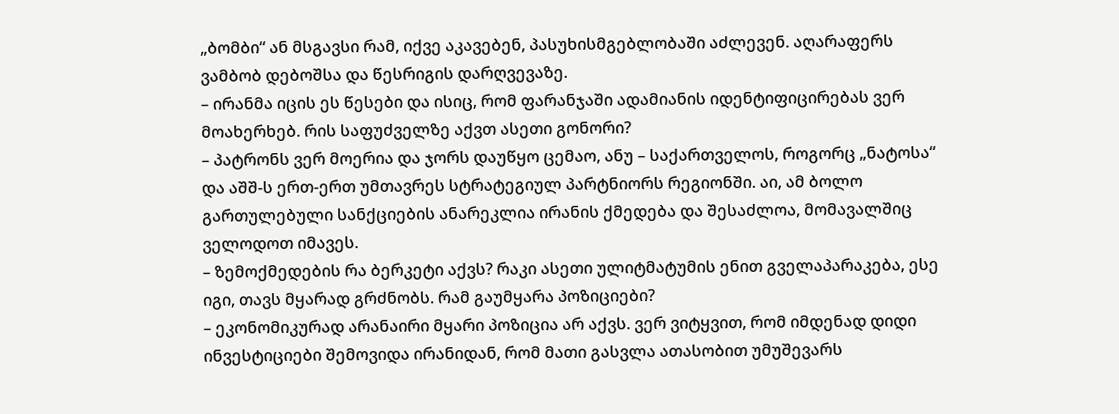„ბომბი“ ან მსგავსი რამ, იქვე აკავებენ, პასუხისმგებლობაში აძლევენ. აღარაფერს ვამბობ დებოშსა და წესრიგის დარღვევაზე.
– ირანმა იცის ეს წესები და ისიც, რომ ფარანჯაში ადამიანის იდენტიფიცირებას ვერ მოახერხებ. რის საფუძველზე აქვთ ასეთი გონორი?
– პატრონს ვერ მოერია და ჯორს დაუწყო ცემაო, ანუ – საქართველოს, როგორც „ნატოსა“ და აშშ-ს ერთ-ერთ უმთავრეს სტრატეგიულ პარტნიორს რეგიონში. აი, ამ ბოლო გართულებული სანქციების ანარეკლია ირანის ქმედება და შესაძლოა, მომავალშიც ველოდოთ იმავეს.
– ზემოქმედების რა ბერკეტი აქვს? რაკი ასეთი ულიტმატუმის ენით გველაპარაკება, ესე იგი, თავს მყარად გრძნობს. რამ გაუმყარა პოზიციები?
– ეკონომიკურად არანაირი მყარი პოზიცია არ აქვს. ვერ ვიტყვით, რომ იმდენად დიდი ინვესტიციები შემოვიდა ირანიდან, რომ მათი გასვლა ათასობით უმუშევარს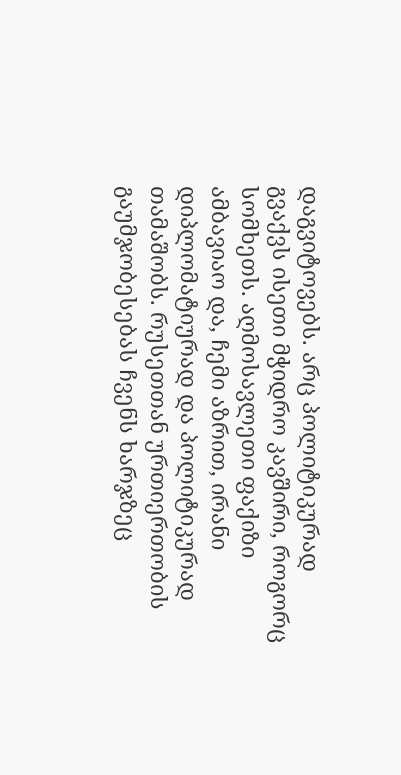დაგვიტოვებს. არც პოლიტიკურად გვაქვს ისეთი მჭიდრო კავშირი, როგორც სომხეთს. აღმოსავლეთი ფაქიზი ამბავიაო და, ჩემი აზრით, ირანი დიპლომატიურად და პოლიტიკურად თამაშობს. რუსეთთან ურთიერთობის გაუმჯობესებას ჩვენს ხარჯზეც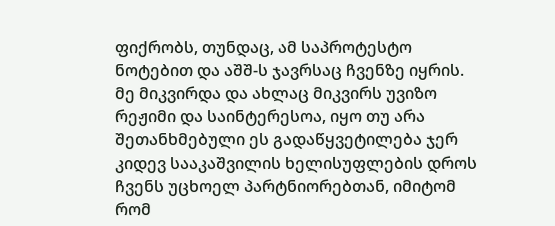ფიქრობს, თუნდაც, ამ საპროტესტო ნოტებით და აშშ-ს ჯავრსაც ჩვენზე იყრის. მე მიკვირდა და ახლაც მიკვირს უვიზო რეჟიმი და საინტერესოა, იყო თუ არა შეთანხმებული ეს გადაწყვეტილება ჯერ კიდევ სააკაშვილის ხელისუფლების დროს ჩვენს უცხოელ პარტნიორებთან, იმიტომ რომ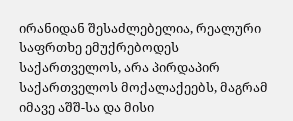ირანიდან შესაძლებელია, რეალური საფრთხე ემუქრებოდეს საქართველოს, არა პირდაპირ საქართველოს მოქალაქეებს, მაგრამ იმავე აშშ-სა და მისი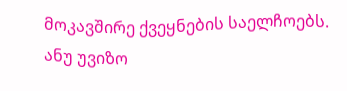მოკავშირე ქვეყნების საელჩოებს. ანუ უვიზო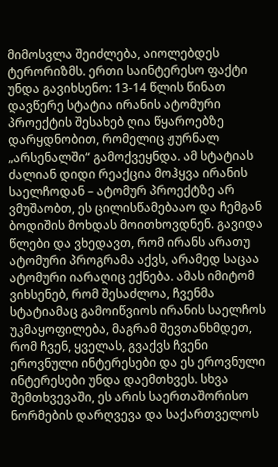მიმოსვლა შეიძლება, აიოლებდეს ტერორიზმს. ერთი საინტერესო ფაქტი უნდა გავიხსენო: 13-14 წლის წინათ დავწერე სტატია ირანის ატომური პროექტის შესახებ ღია წყაროებზე დარყდნობით, რომელიც ჟურნალ „არსენალში“ გამოქვეყნდა. ამ სტატიას ძალიან დიდი რეაქცია მოჰყვა ირანის საელჩოდან – ატომურ პროექტზე არ ვმუშაობთ, ეს ცილისწამებააო და ჩემგან ბოდიშის მოხდას მოითხოვდნენ. გავიდა წლები და ვხედავთ, რომ ირანს არათუ ატომური პროგრამა აქვს, არამედ საცაა ატომური იარაღიც ექნება. ამას იმიტომ ვიხსენებ, რომ შესაძლოა, ჩვენმა სტატიამაც გამოიწვიოს ირანის საელჩოს უკმაყოფილება, მაგრამ შევთანხმდეთ, რომ ჩვენ, ყველას, გვაქვს ჩვენი ეროვნული ინტერესები და ეს ეროვნული ინტერესები უნდა დაემთხვეს. სხვა შემთხვევაში, ეს არის საერთაშორისო ნორმების დარღვევა და საქართველოს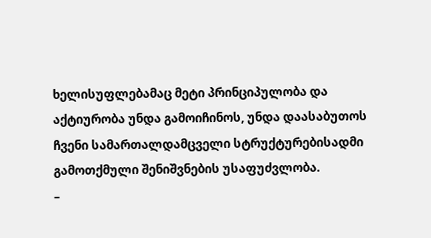ხელისუფლებამაც მეტი პრინციპულობა და აქტიურობა უნდა გამოიჩინოს, უნდა დაასაბუთოს ჩვენი სამართალდამცველი სტრუქტურებისადმი გამოთქმული შენიშვნების უსაფუძვლობა.
–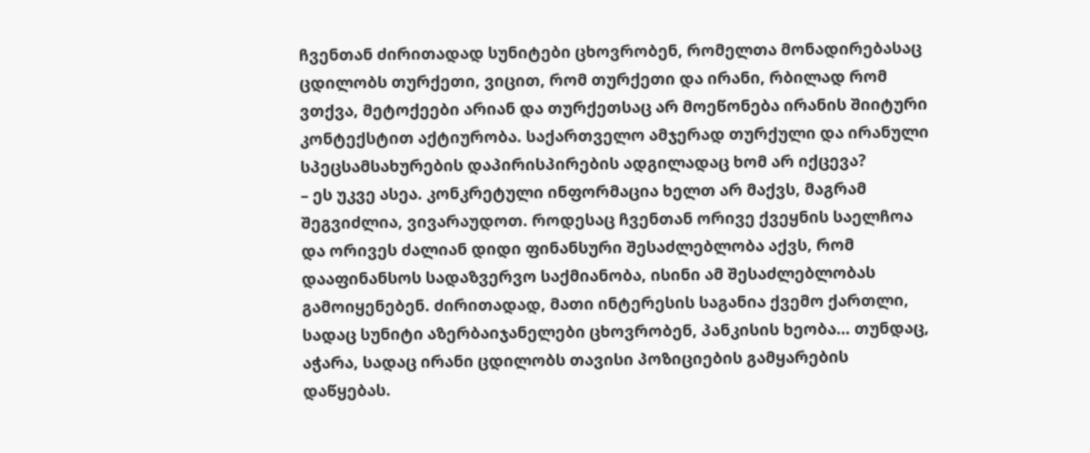ჩვენთან ძირითადად სუნიტები ცხოვრობენ, რომელთა მონადირებასაც ცდილობს თურქეთი, ვიცით, რომ თურქეთი და ირანი, რბილად რომ ვთქვა, მეტოქეები არიან და თურქეთსაც არ მოეწონება ირანის შიიტური კონტექსტით აქტიურობა. საქართველო ამჯერად თურქული და ირანული სპეცსამსახურების დაპირისპირების ადგილადაც ხომ არ იქცევა?
– ეს უკვე ასეა. კონკრეტული ინფორმაცია ხელთ არ მაქვს, მაგრამ შეგვიძლია, ვივარაუდოთ. როდესაც ჩვენთან ორივე ქვეყნის საელჩოა და ორივეს ძალიან დიდი ფინანსური შესაძლებლობა აქვს, რომ დააფინანსოს სადაზვერვო საქმიანობა, ისინი ამ შესაძლებლობას გამოიყენებენ. ძირითადად, მათი ინტერესის საგანია ქვემო ქართლი, სადაც სუნიტი აზერბაიჯანელები ცხოვრობენ, პანკისის ხეობა… თუნდაც, აჭარა, სადაც ირანი ცდილობს თავისი პოზიციების გამყარების დაწყებას.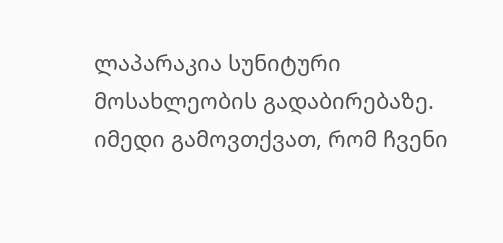ლაპარაკია სუნიტური მოსახლეობის გადაბირებაზე. იმედი გამოვთქვათ, რომ ჩვენი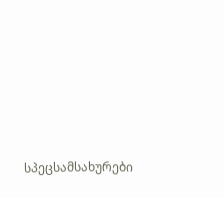სპეცსამსახურები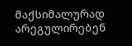მაქსიმალურად არეგულირებენ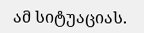ამ სიტუაციას.